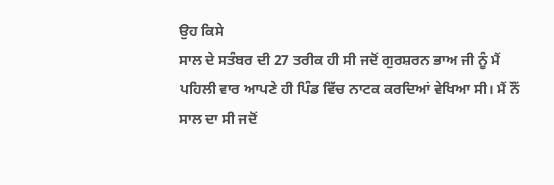ਉਹ ਕਿਸੇ
ਸਾਲ ਦੇ ਸਤੰਬਰ ਦੀ 27 ਤਰੀਕ ਹੀ ਸੀ ਜਦੋਂ ਗੁਰਸ਼ਰਨ ਭਾਅ ਜੀ ਨੂੰ ਮੈਂ
ਪਹਿਲੀ ਵਾਰ ਆਪਣੇ ਹੀ ਪਿੰਡ ਵਿੱਚ ਨਾਟਕ ਕਰਦਿਆਂ ਵੇਖਿਆ ਸੀ। ਮੈਂ ਨੌਂ
ਸਾਲ ਦਾ ਸੀ ਜਦੋਂ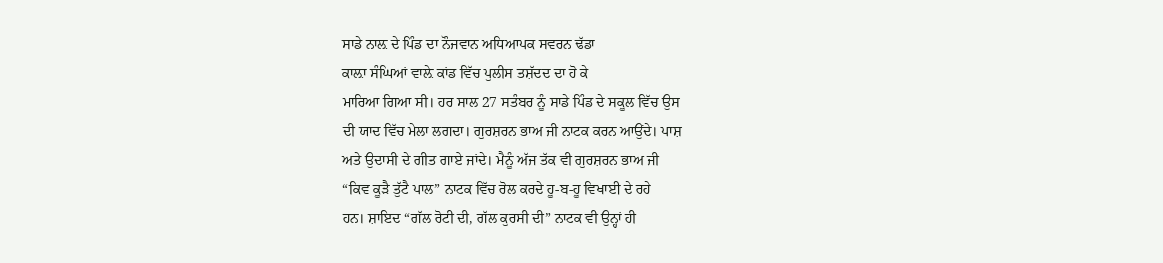ਸਾਡੇ ਨਾਲ਼ ਦੇ ਪਿੰਡ ਦਾ ਨੌਜਵਾਨ ਅਧਿਆਪਕ ਸਵਰਨ ਢੱਡਾ
ਕਾਲ਼ਾ ਸੰਘਿਆਂ ਵਾਲ਼ੇ ਕਾਂਡ ਵਿੱਚ ਪੁਲੀਸ ਤਸ਼ੱਦਦ ਦਾ ਹੋ ਕੇ
ਮਾਰਿਆ ਗਿਆ ਸੀ। ਹਰ ਸਾਲ 27 ਸਤੰਬਰ ਨੂੰ ਸਾਡੇ ਪਿੰਡ ਦੇ ਸਕੂਲ ਵਿੱਚ ਉਸ
ਦੀ ਯਾਦ ਵਿੱਚ ਮੇਲਾ ਲਗਦਾ। ਗੁਰਸ਼ਰਨ ਭਾਅ ਜੀ ਨਾਟਕ ਕਰਨ ਆਉਂਦੇ। ਪਾਸ਼
ਅਤੇ ਉਦਾਸੀ ਦੇ ਗੀਤ ਗਾਏ ਜਾਂਦੇ। ਮੈਨੂੰ ਅੱਜ ਤੱਕ ਵੀ ਗੁਰਸ਼ਰਨ ਭਾਅ ਜੀ
“ਕਿਵ ਕੂੜੈ ਤੁੱਟੈ ਪਾਲ” ਨਾਟਕ ਵਿੱਚ ਰੋਲ ਕਰਦੇ ਹੂ-ਬ-ਹੂ ਵਿਖਾਈ ਦੇ ਰਹੇ
ਹਨ। ਸ਼ਾਇਦ “ਗੱਲ ਰੋਟੀ ਦੀ, ਗੱਲ ਕੁਰਸੀ ਦੀ” ਨਾਟਕ ਵੀ ਉਨ੍ਹਾਂ ਹੀ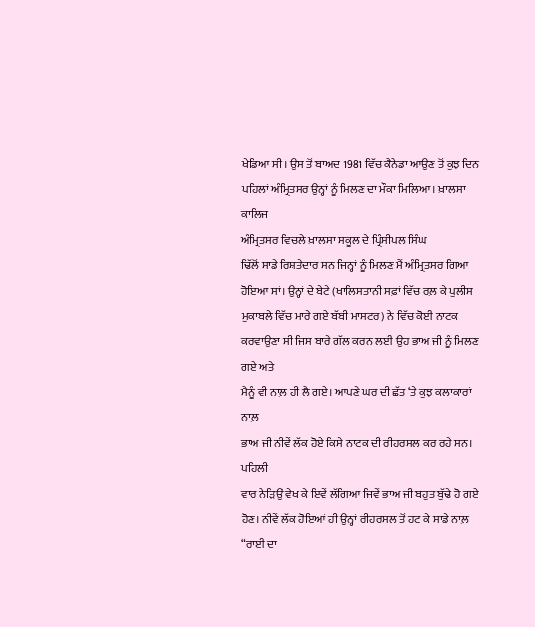ਖੇਡਿਆ ਸੀ। ਉਸ ਤੋਂ ਬਾਅਦ 1981 ਵਿੱਚ ਕੈਨੇਡਾ ਆਉਣ ਤੋਂ ਕੁਝ ਦਿਨ
ਪਹਿਲਾਂ ਅੰਮ੍ਰਿਤਸਰ ਉਨ੍ਹਾਂ ਨੂੰ ਮਿਲਣ ਦਾ ਮੌਕਾ ਮਿਲਿਆ। ਖ਼ਾਲਸਾ ਕਾਲਿਜ
ਅੰਮ੍ਰਿਤਸਰ ਵਿਚਲੇ ਖ਼ਾਲਸਾ ਸਕੂਲ ਦੇ ਪ੍ਰਿੰਸੀਪਲ ਸਿੰਘ
ਢਿੱਲੋਂ ਸਾਡੇ ਰਿਸ਼ਤੇਦਾਰ ਸਨ ਜਿਨ੍ਹਾਂ ਨੂੰ ਮਿਲਣ ਮੈਂ ਅੰਮ੍ਰਿਤਸਰ ਗਿਆ
ਹੋਇਆ ਸਾਂ। ਉਨ੍ਹਾਂ ਦੇ ਬੇਟੇ (ਖਾਲਿਸਤਾਨੀ ਸਫ਼ਾਂ ਵਿੱਚ ਰਲ਼ ਕੇ ਪੁਲੀਸ
ਮੁਕਾਬਲੇ ਵਿੱਚ ਮਾਰੇ ਗਏ ਬੱਬੀ ਮਾਸਟਰ) ਨੇ ਵਿੱਚ ਕੋਈ ਨਾਟਕ
ਕਰਵਾਉਣਾ ਸੀ ਜਿਸ ਬਾਰੇ ਗੱਲ ਕਰਨ ਲਈ ਉਹ ਭਾਅ ਜੀ ਨੂੰ ਮਿਲਣ ਗਏ ਅਤੇ
ਮੈਨੂੰ ਵੀ ਨਾਲ਼ ਹੀ ਲੈ ਗਏ। ਆਪਣੇ ਘਰ ਦੀ ਛੱਤ ‘ਤੇ ਕੁਝ ਕਲਾਕਾਰਾਂ ਨਾਲ਼
ਭਾਅ ਜੀ ਨੀਵੇਂ ਲੱਕ ਹੋਏ ਕਿਸੇ ਨਾਟਕ ਦੀ ਰੀਹਰਸਲ ਕਰ ਰਹੇ ਸਨ। ਪਹਿਲੀ
ਵਾਰ ਨੇੜਿਉਂ ਵੇਖ ਕੇ ਇਵੇਂ ਲੱਗਿਆ ਜਿਵੇਂ ਭਾਅ ਜੀ ਬਹੁਤ ਬੁੱਢੇ ਹੋ ਗਏ
ਹੋਣ। ਨੀਵੇਂ ਲੱਕ ਹੋਇਆਂ ਹੀ ਉਨ੍ਹਾਂ ਰੀਹਰਸਲ ਤੋਂ ਹਟ ਕੇ ਸਾਡੇ ਨਾਲ਼
“ਰਾਈ ਦਾ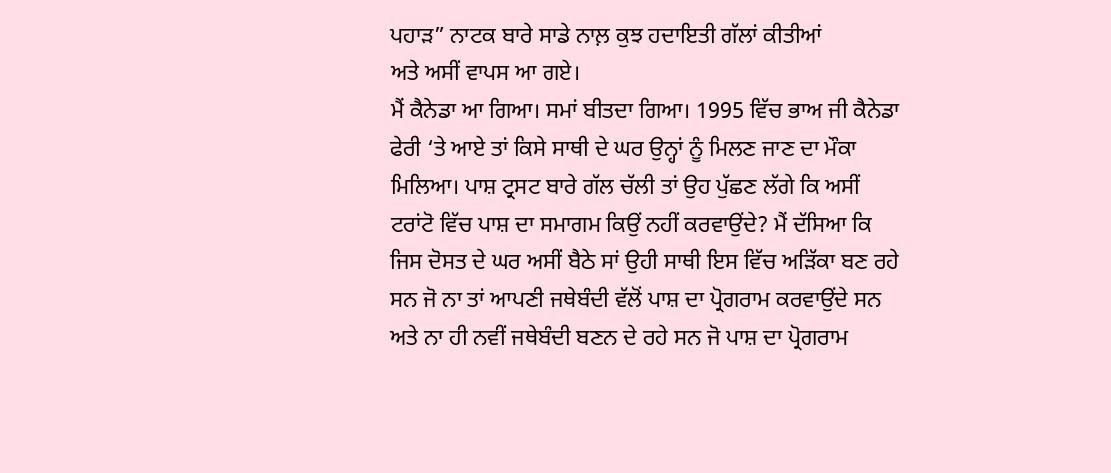ਪਹਾੜ” ਨਾਟਕ ਬਾਰੇ ਸਾਡੇ ਨਾਲ਼ ਕੁਝ ਹਦਾਇਤੀ ਗੱਲਾਂ ਕੀਤੀਆਂ
ਅਤੇ ਅਸੀਂ ਵਾਪਸ ਆ ਗਏ।
ਮੈਂ ਕੈਨੇਡਾ ਆ ਗਿਆ। ਸਮਾਂ ਬੀਤਦਾ ਗਿਆ। 1995 ਵਿੱਚ ਭਾਅ ਜੀ ਕੈਨੇਡਾ
ਫੇਰੀ ‘ਤੇ ਆਏ ਤਾਂ ਕਿਸੇ ਸਾਥੀ ਦੇ ਘਰ ਉਨ੍ਹਾਂ ਨੂੰ ਮਿਲਣ ਜਾਣ ਦਾ ਮੌਕਾ
ਮਿਲਿਆ। ਪਾਸ਼ ਟ੍ਰਸਟ ਬਾਰੇ ਗੱਲ ਚੱਲੀ ਤਾਂ ਉਹ ਪੁੱਛਣ ਲੱਗੇ ਕਿ ਅਸੀਂ
ਟਰਾਂਟੋ ਵਿੱਚ ਪਾਸ਼ ਦਾ ਸਮਾਗਮ ਕਿਉਂ ਨਹੀਂ ਕਰਵਾਉਂਦੇ? ਮੈਂ ਦੱਸਿਆ ਕਿ
ਜਿਸ ਦੋਸਤ ਦੇ ਘਰ ਅਸੀਂ ਬੈਠੇ ਸਾਂ ਉਹੀ ਸਾਥੀ ਇਸ ਵਿੱਚ ਅੜਿੱਕਾ ਬਣ ਰਹੇ
ਸਨ ਜੋ ਨਾ ਤਾਂ ਆਪਣੀ ਜਥੇਬੰਦੀ ਵੱਲੋਂ ਪਾਸ਼ ਦਾ ਪ੍ਰੋਗਰਾਮ ਕਰਵਾਉਂਦੇ ਸਨ
ਅਤੇ ਨਾ ਹੀ ਨਵੀਂ ਜਥੇਬੰਦੀ ਬਣਨ ਦੇ ਰਹੇ ਸਨ ਜੋ ਪਾਸ਼ ਦਾ ਪ੍ਰੋਗਰਾਮ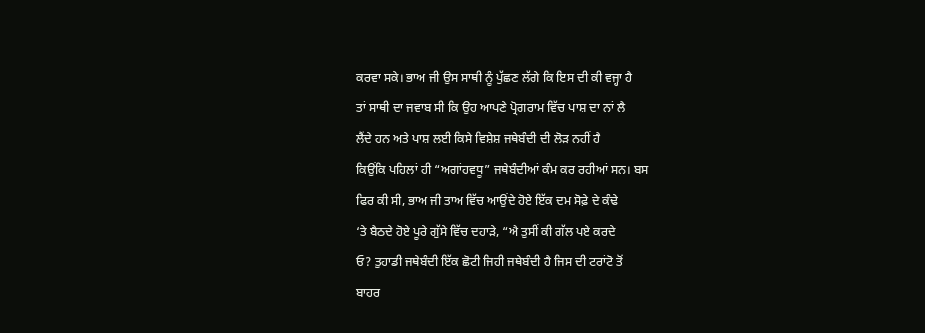ਕਰਵਾ ਸਕੇ। ਭਾਅ ਜੀ ਉਸ ਸਾਥੀ ਨੂੰ ਪੁੱਛਣ ਲੱਗੇ ਕਿ ਇਸ ਦੀ ਕੀ ਵਜ੍ਹਾ ਹੈ
ਤਾਂ ਸਾਥੀ ਦਾ ਜਵਾਬ ਸੀ ਕਿ ਉਹ ਆਪਣੇ ਪ੍ਰੋਗਰਾਮ ਵਿੱਚ ਪਾਸ਼ ਦਾ ਨਾਂ ਲੈ
ਲੈਂਦੇ ਹਨ ਅਤੇ ਪਾਸ਼ ਲਈ ਕਿਸੇ ਵਿਸ਼ੇਸ਼ ਜਥੇਬੰਦੀ ਦੀ ਲੋੜ ਨਹੀਂ ਹੈ
ਕਿਉਂਕਿ ਪਹਿਲਾਂ ਹੀ “ਅਗਾਂਹਵਧੂ” ਜਥੇਬੰਦੀਆਂ ਕੰਮ ਕਰ ਰਹੀਆਂ ਸਨ। ਬਸ
ਫਿਰ ਕੀ ਸੀ, ਭਾਅ ਜੀ ਤਾਅ ਵਿੱਚ ਆਉਂਦੇ ਹੋਏ ਇੱਕ ਦਮ ਸੋਫ਼ੇ ਦੇ ਕੰਢੇ
‘ਤੇ ਬੈਠਦੇ ਹੋਏ ਪੂਰੇ ਗੁੱਸੇ ਵਿੱਚ ਦਹਾੜੇ, “ਐ ਤੁਸੀਂ ਕੀ ਗੱਲ ਪਏ ਕਰਦੇ
ਓ? ਤੁਹਾਡੀ ਜਥੇਬੰਦੀ ਇੱਕ ਛੋਟੀ ਜਿਹੀ ਜਥੇਬੰਦੀ ਹੈ ਜਿਸ ਦੀ ਟਰਾਂਟੋ ਤੋਂ
ਬਾਹਰ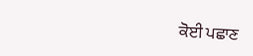ਕੋਈ ਪਛਾਣ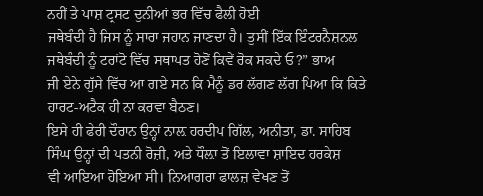ਨਹੀਂ ਤੇ ਪਾਸ਼ ਟ੍ਰਸਟ ਦੁਨੀਆਂ ਭਰ ਵਿੱਚ ਫੈਲੀ ਹੋਈ
ਜਥੇਬੰਦੀ ਹੈ ਜਿਸ ਨੂੰ ਸਾਰਾ ਜਹਾਨ ਜਾਣਦਾ ਹੈ। ਤੁਸੀਂ ਇੱਕ ਇੰਟਰਨੈਸ਼ਨਲ
ਜਥੇਬੰਦੀ ਨੂੰ ਟਰਾਂਟੋ ਵਿੱਚ ਸਥਾਪਤ ਹੋਣੋਂ ਕਿਵੇਂ ਰੋਕ ਸਕਦੇ ਓ?” ਭਾਅ
ਜੀ ਏਨੇ ਗੁੱਸੇ ਵਿੱਚ ਆ ਗਏ ਸਨ ਕਿ ਮੈਨੂੰ ਡਰ ਲੱਗਣ ਲੱਗ ਪਿਆ ਕਿ ਕਿਤੇ
ਹਾਰਟ-ਅਟੈਕ ਹੀ ਨਾ ਕਰਵਾ ਬੈਠਣ।
ਇਸੇ ਹੀ ਫੇਰੀ ਦੌਰਾਨ ਉਨ੍ਹਾਂ ਨਾਲ਼ ਹਰਦੀਪ ਗਿੱਲ, ਅਨੀਤਾ, ਡਾ. ਸਾਹਿਬ
ਸਿੰਘ ਉਨ੍ਹਾਂ ਦੀ ਪਤਨੀ ਰੋਜ਼ੀ, ਅਤੇ ਧੌਲ਼ਾ ਤੋਂ ਇਲਾਵਾ ਸ਼ਾਇਦ ਹਰਕੇਸ਼
ਵੀ ਆਇਆ ਹੋਇਆ ਸੀ। ਨਿਆਗਰਾ ਫਾਲਜ਼ ਵੇਖਣ ਤੋਂ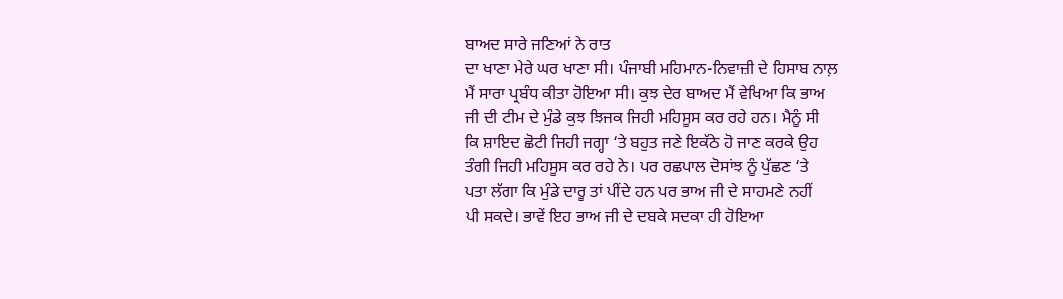ਬਾਅਦ ਸਾਰੇ ਜਣਿਆਂ ਨੇ ਰਾਤ
ਦਾ ਖਾਣਾ ਮੇਰੇ ਘਰ ਖਾਣਾ ਸੀ। ਪੰਜਾਬੀ ਮਹਿਮਾਨ-ਨਿਵਾਜ਼ੀ ਦੇ ਹਿਸਾਬ ਨਾਲ਼
ਮੈਂ ਸਾਰਾ ਪ੍ਰਬੰਧ ਕੀਤਾ ਹੋਇਆ ਸੀ। ਕੁਝ ਦੇਰ ਬਾਅਦ ਮੈਂ ਵੇਖਿਆ ਕਿ ਭਾਅ
ਜੀ ਦੀ ਟੀਮ ਦੇ ਮੁੰਡੇ ਕੁਝ ਝਿਜਕ ਜਿਹੀ ਮਹਿਸੂਸ ਕਰ ਰਹੇ ਹਨ। ਮੈਨੂੰ ਸੀ
ਕਿ ਸ਼ਾਇਦ ਛੋਟੀ ਜਿਹੀ ਜਗ੍ਹਾ ‘ਤੇ ਬਹੁਤ ਜਣੇ ਇਕੱਠੇ ਹੋ ਜਾਣ ਕਰਕੇ ਉਹ
ਤੰਗੀ ਜਿਹੀ ਮਹਿਸੂਸ ਕਰ ਰਹੇ ਨੇ। ਪਰ ਰਛਪਾਲ ਦੋਸਾਂਝ ਨੂੰ ਪੁੱਛਣ ‘ਤੇ
ਪਤਾ ਲੱਗਾ ਕਿ ਮੁੰਡੇ ਦਾਰੂ ਤਾਂ ਪੀਂਦੇ ਹਨ ਪਰ ਭਾਅ ਜੀ ਦੇ ਸਾਹਮਣੇ ਨਹੀਂ
ਪੀ ਸਕਦੇ। ਭਾਵੇਂ ਇਹ ਭਾਅ ਜੀ ਦੇ ਦਬਕੇ ਸਦਕਾ ਹੀ ਹੋਇਆ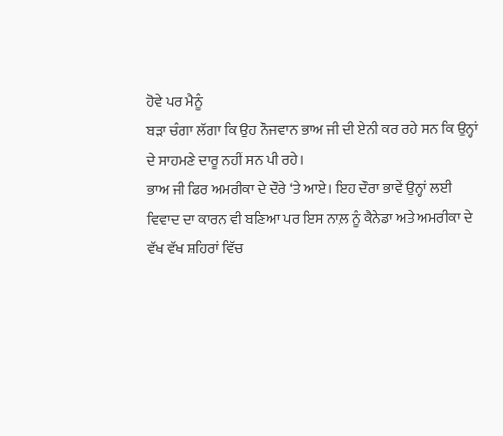ਹੋਵੇ ਪਰ ਮੈਨੂੰ
ਬੜਾ ਚੰਗਾ ਲੱਗਾ ਕਿ ਉਹ ਨੌਜਵਾਨ ਭਾਅ ਜੀ ਦੀ ਏਨੀ ਕਰ ਰਹੇ ਸਨ ਕਿ ਉਨ੍ਹਾਂ
ਦੇ ਸਾਹਮਣੇ ਦਾਰੂ ਨਹੀਂ ਸਨ ਪੀ ਰਹੇ।
ਭਾਅ ਜੀ ਫਿਰ ਅਮਰੀਕਾ ਦੇ ਦੌਰੇ ‘ਤੇ ਆਏ। ਇਹ ਦੌਰਾ ਭਾਵੇਂ ਉਨ੍ਹਾਂ ਲਈ
ਵਿਵਾਦ ਦਾ ਕਾਰਨ ਵੀ ਬਣਿਆ ਪਰ ਇਸ ਨਾਲ਼ ਨੂੰ ਕੈਨੇਡਾ ਅਤੇ ਅਮਰੀਕਾ ਦੇ
ਵੱਖ ਵੱਖ ਸ਼ਹਿਰਾਂ ਵਿੱਚ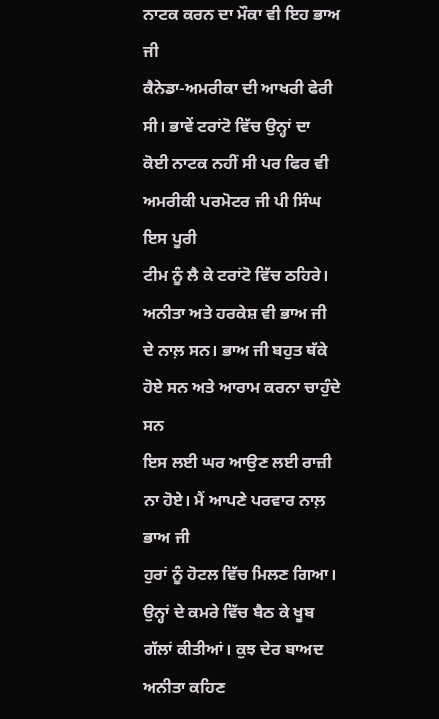ਨਾਟਕ ਕਰਨ ਦਾ ਮੌਕਾ ਵੀ ਇਹ ਭਾਅ ਜੀ
ਕੈਨੇਡਾ-ਅਮਰੀਕਾ ਦੀ ਆਖਰੀ ਫੇਰੀ ਸੀ। ਭਾਵੇਂ ਟਰਾਂਟੋ ਵਿੱਚ ਉਨ੍ਹਾਂ ਦਾ
ਕੋਈ ਨਾਟਕ ਨਹੀਂ ਸੀ ਪਰ ਫਿਰ ਵੀ ਅਮਰੀਕੀ ਪਰਮੋਟਰ ਜੀ ਪੀ ਸਿੰਘ ਇਸ ਪੂਰੀ
ਟੀਮ ਨੂੰ ਲੈ ਕੇ ਟਰਾਂਟੋ ਵਿੱਚ ਠਹਿਰੇ। ਅਨੀਤਾ ਅਤੇ ਹਰਕੇਸ਼ ਵੀ ਭਾਅ ਜੀ
ਦੇ ਨਾਲ਼ ਸਨ। ਭਾਅ ਜੀ ਬਹੁਤ ਥੱਕੇ ਹੋਏ ਸਨ ਅਤੇ ਆਰਾਮ ਕਰਨਾ ਚਾਹੁੰਦੇ ਸਨ
ਇਸ ਲਈ ਘਰ ਆਉਣ ਲਈ ਰਾਜ਼ੀ ਨਾ ਹੋਏ। ਮੈਂ ਆਪਣੇ ਪਰਵਾਰ ਨਾਲ਼ ਭਾਅ ਜੀ
ਹੁਰਾਂ ਨੂੰ ਹੋਟਲ ਵਿੱਚ ਮਿਲਣ ਗਿਆ। ਉਨ੍ਹਾਂ ਦੇ ਕਮਰੇ ਵਿੱਚ ਬੈਠ ਕੇ ਖੂਬ
ਗੱਲਾਂ ਕੀਤੀਆਂ। ਕੁਝ ਦੇਰ ਬਾਅਦ ਅਨੀਤਾ ਕਹਿਣ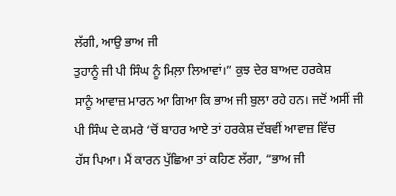ਲੱਗੀ, ਆਉ ਭਾਅ ਜੀ
ਤੁਹਾਨੂੰ ਜੀ ਪੀ ਸਿੰਘ ਨੂੰ ਮਿਲ਼ਾ ਲਿਆਵਾਂ।” ਕੁਝ ਦੇਰ ਬਾਅਦ ਹਰਕੇਸ਼
ਸਾਨੂੰ ਆਵਾਜ਼ ਮਾਰਨ ਆ ਗਿਆ ਕਿ ਭਾਅ ਜੀ ਬੁਲਾ ਰਹੇ ਹਨ। ਜਦੋਂ ਅਸੀਂ ਜੀ
ਪੀ ਸਿੰਘ ਦੇ ਕਮਰੇ ‘ਚੋਂ ਬਾਹਰ ਆਏ ਤਾਂ ਹਰਕੇਸ਼ ਦੱਬਵੀਂ ਆਵਾਜ਼ ਵਿੱਚ
ਹੱਸ ਪਿਆ। ਮੈਂ ਕਾਰਨ ਪੁੱਛਿਆ ਤਾਂ ਕਹਿਣ ਲੱਗਾ, “ਭਾਅ ਜੀ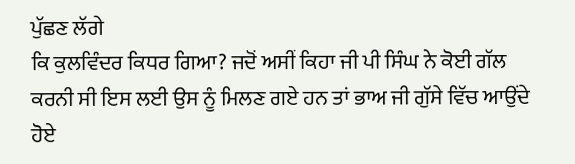ਪੁੱਛਣ ਲੱਗੇ
ਕਿ ਕੁਲਵਿੰਦਰ ਕਿਧਰ ਗਿਆ? ਜਦੋਂ ਅਸੀਂ ਕਿਹਾ ਜੀ ਪੀ ਸਿੰਘ ਨੇ ਕੋਈ ਗੱਲ
ਕਰਨੀ ਸੀ ਇਸ ਲਈ ਉਸ ਨੂੰ ਮਿਲਣ ਗਏ ਹਨ ਤਾਂ ਭਾਅ ਜੀ ਗੁੱਸੇ ਵਿੱਚ ਆਉਂਦੇ
ਹੋਏ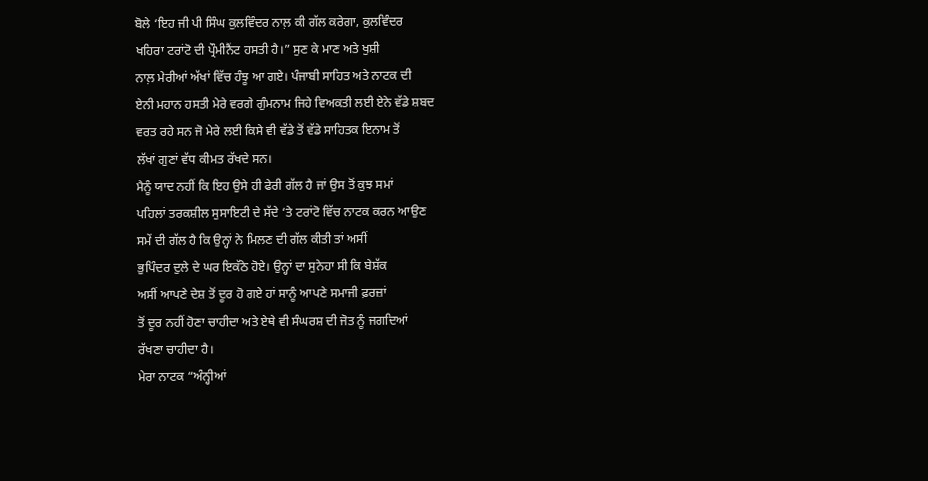ਬੋਲੇ ‘ਇਹ ਜੀ ਪੀ ਸਿੰਘ ਕੁਲਵਿੰਦਰ ਨਾਲ਼ ਕੀ ਗੱਲ ਕਰੇਗਾ, ਕੁਲਵਿੰਦਰ
ਖਹਿਰਾ ਟਰਾਂਟੋ ਦੀ ਪ੍ਰੌਮੀਨੈਂਟ ਹਸਤੀ ਹੈ।” ਸੁਣ ਕੇ ਮਾਣ ਅਤੇ ਖੁਸ਼ੀ
ਨਾਲ਼ ਮੇਰੀਆਂ ਅੱਖਾਂ ਵਿੱਚ ਹੰਝੂ ਆ ਗਏ। ਪੰਜਾਬੀ ਸਾਹਿਤ ਅਤੇ ਨਾਟਕ ਦੀ
ਏਨੀ ਮਹਾਨ ਹਸਤੀ ਮੇਰੇ ਵਰਗੇ ਗੁੰਮਨਾਮ ਜਿਹੇ ਵਿਅਕਤੀ ਲਈ ਏਨੇ ਵੱਡੇ ਸ਼ਬਦ
ਵਰਤ ਰਹੇ ਸਨ ਜੋ ਮੇਰੇ ਲਈ ਕਿਸੇ ਵੀ ਵੱਡੇ ਤੋਂ ਵੱਡੇ ਸਾਹਿਤਕ ਇਨਾਮ ਤੋਂ
ਲੱਖਾਂ ਗੁਣਾਂ ਵੱਧ ਕੀਮਤ ਰੱਖਦੇ ਸਨ।
ਮੈਨੂੰ ਯਾਦ ਨਹੀਂ ਕਿ ਇਹ ਉਸੇ ਹੀ ਫੇਰੀ ਗੱਲ ਹੈ ਜਾਂ ਉਸ ਤੋਂ ਕੁਝ ਸਮਾਂ
ਪਹਿਲਾਂ ਤਰਕਸ਼ੀਲ ਸੁਸਾਇਟੀ ਦੇ ਸੱਦੇ ‘ਤੇ ਟਰਾਂਟੋ ਵਿੱਚ ਨਾਟਕ ਕਰਨ ਆਉਣ
ਸਮੇਂ ਦੀ ਗੱਲ ਹੈ ਕਿ ਉਨ੍ਹਾਂ ਨੇ ਮਿਲਣ ਦੀ ਗੱਲ ਕੀਤੀ ਤਾਂ ਅਸੀਂ
ਭੁਪਿੰਦਰ ਦੁਲੇ ਦੇ ਘਰ ਇਕੱਠੇ ਹੋਏ। ਉਨ੍ਹਾਂ ਦਾ ਸੁਨੇਹਾ ਸੀ ਕਿ ਬੇਸ਼ੱਕ
ਅਸੀਂ ਆਪਣੇ ਦੇਸ਼ ਤੋਂ ਦੂਰ ਹੋ ਗਏ ਹਾਂ ਸਾਨੂੰ ਆਪਣੇ ਸਮਾਜੀ ਫ਼ਰਜ਼ਾਂ
ਤੋਂ ਦੂਰ ਨਹੀਂ ਹੋਣਾ ਚਾਹੀਦਾ ਅਤੇ ਏਥੇ ਵੀ ਸੰਘਰਸ਼ ਦੀ ਜੋਤ ਨੂੰ ਜਗਦਿਆਂ
ਰੱਖਣਾ ਚਾਹੀਦਾ ਹੈ।
ਮੇਰਾ ਨਾਟਕ “ਅੰਨ੍ਹੀਆਂ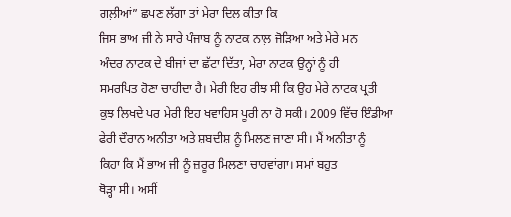ਗਲ਼ੀਆਂ” ਛਪਣ ਲੱਗਾ ਤਾਂ ਮੇਰਾ ਦਿਲ ਕੀਤਾ ਕਿ
ਜਿਸ ਭਾਅ ਜੀ ਨੇ ਸਾਰੇ ਪੰਜਾਬ ਨੂੰ ਨਾਟਕ ਨਾਲ਼ ਜੋੜਿਆ ਅਤੇ ਮੇਰੇ ਮਨ
ਅੰਦਰ ਨਾਟਕ ਦੇ ਬੀਜਾਂ ਦਾ ਛੱਟਾ ਦਿੱਤਾ, ਮੇਰਾ ਨਾਟਕ ਉਨ੍ਹਾਂ ਨੂੰ ਹੀ
ਸਮਰਪਿਤ ਹੋਣਾ ਚਾਹੀਦਾ ਹੈ। ਮੇਰੀ ਇਹ ਰੀਝ ਸੀ ਕਿ ਉਹ ਮੇਰੇ ਨਾਟਕ ਪ੍ਰਤੀ
ਕੁਝ ਲਿਖਦੇ ਪਰ ਮੇਰੀ ਇਹ ਖਵਾਹਿਸ ਪੂਰੀ ਨਾ ਹੋ ਸਕੀ। 2009 ਵਿੱਚ ਇੰਡੀਆ
ਫੇਰੀ ਦੌਰਾਨ ਅਨੀਤਾ ਅਤੇ ਸ਼ਬਦੀਸ਼ ਨੂੰ ਮਿਲਣ ਜਾਣਾ ਸੀ। ਮੈਂ ਅਨੀਤਾ ਨੂੰ
ਕਿਹਾ ਕਿ ਮੈਂ ਭਾਅ ਜੀ ਨੂੰ ਜ਼ਰੂਰ ਮਿਲਣਾ ਚਾਹਵਾਂਗਾ। ਸਮਾਂ ਬਹੁਤ
ਥੋੜ੍ਹਾ ਸੀ। ਅਸੀਂ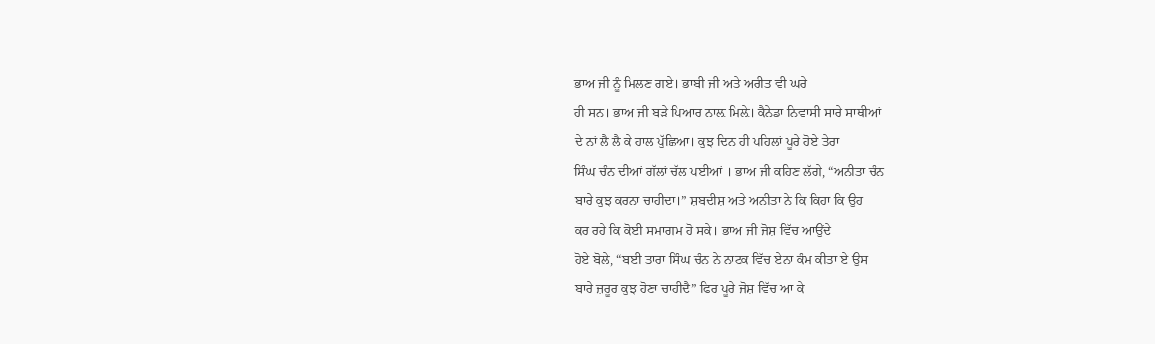ਭਾਅ ਜੀ ਨੂੰ ਮਿਲਣ ਗਏ। ਭਾਬੀ ਜੀ ਅਤੇ ਅਰੀਤ ਵੀ ਘਰੇ
ਹੀ ਸਨ। ਭਾਅ ਜੀ ਬੜੇ ਪਿਆਰ ਨਾਲ਼ ਮਿਲ਼ੇ। ਕੈਨੇਡਾ ਨਿਵਾਸੀ ਸਾਰੇ ਸਾਥੀਆਂ
ਦੇ ਨਾਂ ਲੈ ਲੈ ਕੇ ਹਾਲ ਪੁੱਛਿਆ। ਕੁਝ ਦਿਨ ਹੀ ਪਹਿਲਾਂ ਪੂਰੇ ਹੋਏ ਤੇਰਾ
ਸਿੰਘ ਚੰਨ ਦੀਆਂ ਗੱਲਾਂ ਚੱਲ ਪਈਆਂ । ਭਾਅ ਜੀ ਕਹਿਣ ਲੱਗੇ, “ਅਨੀਤਾ ਚੰਨ
ਬਾਰੇ ਕੁਝ ਕਰਨਾ ਚਾਹੀਦਾ।” ਸ਼ਬਦੀਸ਼ ਅਤੇ ਅਨੀਤਾ ਨੇ ਕਿ ਕਿਹਾ ਕਿ ਉਹ
ਕਰ ਰਹੇ ਕਿ ਕੋਈ ਸਮਾਗਮ ਹੋ ਸਕੇ। ਭਾਅ ਜੀ ਜੋਸ਼ ਵਿੱਚ ਆਉਂਦੇ
ਹੋਏ ਬੋਲੇ, “ਬਈ ਤਾਰਾ ਸਿੰਘ ਚੰਨ ਨੇ ਨਾਟਕ ਵਿੱਚ ਏਨਾ ਕੰਮ ਕੀਤਾ ਏ ਉਸ
ਬਾਰੇ ਜ਼ਰੂਰ ਕੁਝ ਹੋਣਾ ਚਾਹੀਦੈ” ਫਿਰ ਪੂਰੇ ਜੋਸ਼ ਵਿੱਚ ਆ ਕੇ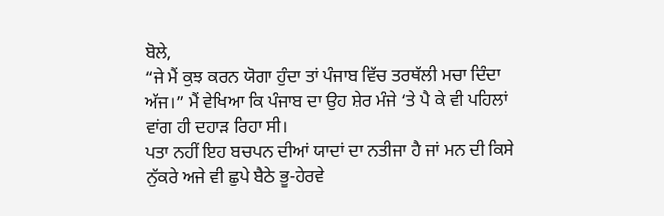ਬੋਲੇ,
“ਜੇ ਮੈਂ ਕੁਝ ਕਰਨ ਯੋਗਾ ਹੁੰਦਾ ਤਾਂ ਪੰਜਾਬ ਵਿੱਚ ਤਰਥੱਲੀ ਮਚਾ ਦਿੰਦਾ
ਅੱਜ।” ਮੈਂ ਵੇਖਿਆ ਕਿ ਪੰਜਾਬ ਦਾ ਉਹ ਸ਼ੇਰ ਮੰਜੇ ‘ਤੇ ਪੈ ਕੇ ਵੀ ਪਹਿਲਾਂ
ਵਾਂਗ ਹੀ ਦਹਾੜ ਰਿਹਾ ਸੀ।
ਪਤਾ ਨਹੀਂ ਇਹ ਬਚਪਨ ਦੀਆਂ ਯਾਦਾਂ ਦਾ ਨਤੀਜਾ ਹੈ ਜਾਂ ਮਨ ਦੀ ਕਿਸੇ
ਨੁੱਕਰੇ ਅਜੇ ਵੀ ਛੁਪੇ ਬੈਠੇ ਭੂ-ਹੇਰਵੇ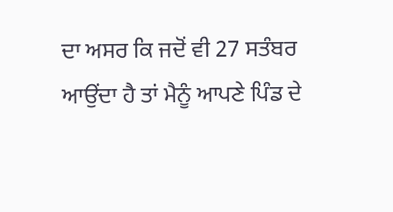ਦਾ ਅਸਰ ਕਿ ਜਦੋਂ ਵੀ 27 ਸਤੰਬਰ
ਆਉਂਦਾ ਹੈ ਤਾਂ ਮੈਨੂੰ ਆਪਣੇ ਪਿੰਡ ਦੇ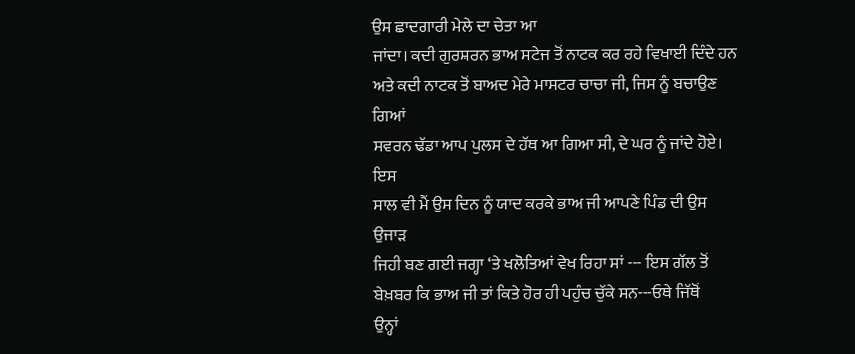ਉਸ ਛਾਦਗਾਰੀ ਮੇਲੇ ਦਾ ਚੇਤਾ ਆ
ਜਾਂਦਾ। ਕਦੀ ਗੁਰਸ਼ਰਨ ਭਾਅ ਸਟੇਜ ਤੋਂ ਨਾਟਕ ਕਰ ਰਹੇ ਵਿਖਾਈ ਦਿੰਦੇ ਹਨ
ਅਤੇ ਕਦੀ ਨਾਟਕ ਤੋਂ ਬਾਅਦ ਮੇਰੇ ਮਾਸਟਰ ਚਾਚਾ ਜੀ, ਜਿਸ ਨੂੰ ਬਚਾਉਣ ਗਿਆਂ
ਸਵਰਨ ਢੱਡਾ ਆਪ ਪੁਲਸ ਦੇ ਹੱਥ ਆ ਗਿਆ ਸੀ, ਦੇ ਘਰ ਨੂੰ ਜਾਂਦੇ ਹੋਏ। ਇਸ
ਸਾਲ ਵੀ ਮੈਂ ਉਸ ਦਿਨ ਨੂੰ ਯਾਦ ਕਰਕੇ ਭਾਅ ਜੀ ਆਪਣੇ ਪਿੰਡ ਦੀ ਉਸ ਉਜਾੜ
ਜਿਹੀ ਬਣ ਗਈ ਜਗ੍ਹਾ ‘ਤੇ ਖਲੋਤਿਆਂ ਵੇਖ ਰਿਹਾ ਸਾਂ --- ਇਸ ਗੱਲ ਤੋਂ
ਬੇਖ਼ਬਰ ਕਿ ਭਾਅ ਜੀ ਤਾਂ ਕਿਤੇ ਹੋਰ ਹੀ ਪਹੁੰਚ ਚੁੱਕੇ ਸਨ---ਓਥੇ ਜਿੱਥੋਂ
ਉਨ੍ਹਾਂ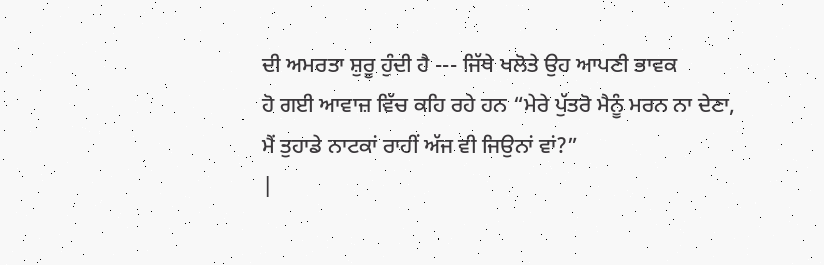ਦੀ ਅਮਰਤਾ ਸ਼ੁਰੂ ਹੁੰਦੀ ਹੈ --- ਜਿੱਥੇ ਖਲੋਤੇ ਉਹ ਆਪਣੀ ਭਾਵਕ
ਹੋ ਗਈ ਆਵਾਜ਼ ਵਿੱਚ ਕਹਿ ਰਹੇ ਹਨ “ਮੇਰੇ ਪੁੱਤਰੋ ਮੈਨੂੰ ਮਰਨ ਨਾ ਦੇਣਾ,
ਮੈਂ ਤੁਹਾਡੇ ਨਾਟਕਾਂ ਰਾਹੀਂ ਅੱਜ ਵੀ ਜਿਉਨਾਂ ਵਾਂ?”
|